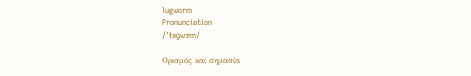lugworm
Pronunciation
/ˈɫəɡwɝm/

Ορισμός και σημασία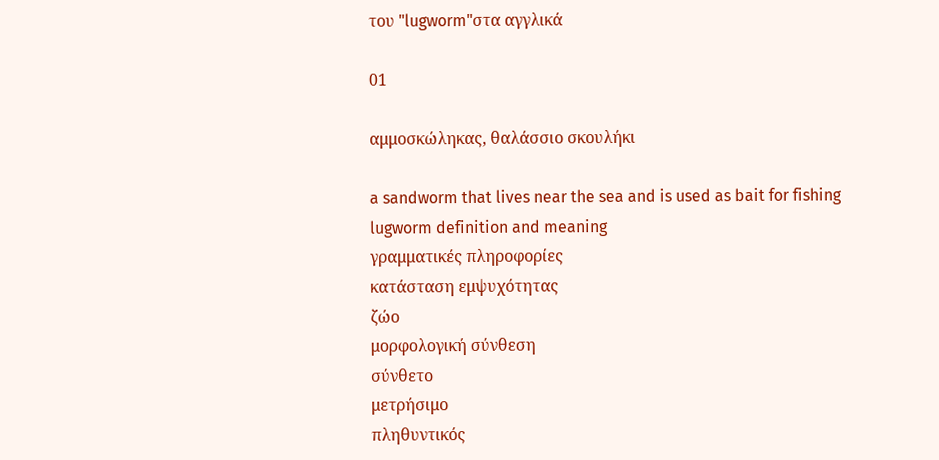του "lugworm"στα αγγλικά

01

αμμοσκώληκας, θαλάσσιο σκουλήκι

a sandworm that lives near the sea and is used as bait for fishing
lugworm definition and meaning
γραμματικές πληροφορίες
κατάσταση εμψυχότητας
ζώο
μορφολογική σύνθεση
σύνθετο
μετρήσιμο
πληθυντικός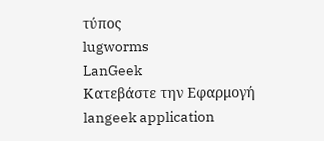τύπος
lugworms
LanGeek
Κατεβάστε την Εφαρμογή
langeek application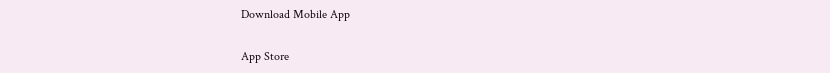Download Mobile App

App Store